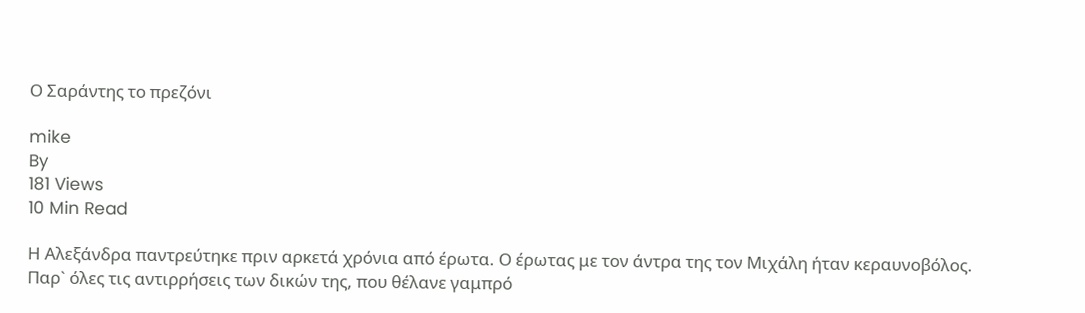Ο Σαράντης το πρεζόνι

mike
By
181 Views
10 Min Read

Η Αλεξάνδρα παντρεύτηκε πριν αρκετά χρόνια από έρωτα. Ο έρωτας με τον άντρα της τον Μιχάλη ήταν κεραυνοβόλος. Παρ` όλες τις αντιρρήσεις των δικών της, που θέλανε γαμπρό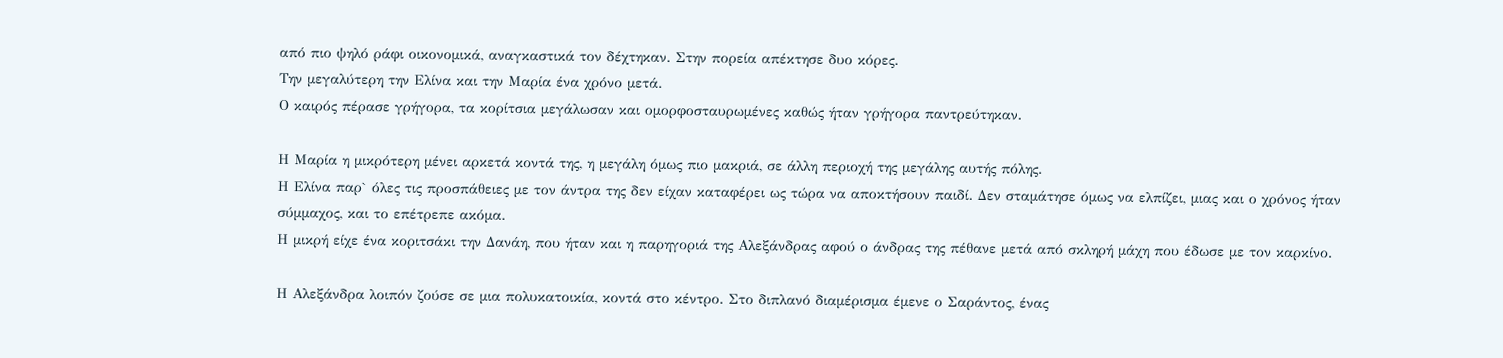από πιο ψηλό ράφι οικονομικά, αναγκαστικά τον δέχτηκαν. Στην πορεία απέκτησε δυο κόρες.
Την μεγαλύτερη την Ελίνα και την Μαρία ένα χρόνο μετά.
Ο καιρός πέρασε γρήγορα, τα κορίτσια μεγάλωσαν και ομορφοσταυρωμένες καθώς ήταν γρήγορα παντρεύτηκαν.

Η Μαρία η μικρότερη μένει αρκετά κοντά της, η μεγάλη όμως πιο μακριά, σε άλλη περιοχή της μεγάλης αυτής πόλης.
Η Ελίνα παρ` όλες τις προσπάθειες με τον άντρα της δεν είχαν καταφέρει ως τώρα να αποκτήσουν παιδί. Δεν σταμάτησε όμως να ελπίζει, μιας και ο χρόνος ήταν σύμμαχος, και το επέτρεπε ακόμα.
Η μικρή είχε ένα κοριτσάκι την Δανάη, που ήταν και η παρηγοριά της Αλεξάνδρας αφού ο άνδρας της πέθανε μετά από σκληρή μάχη που έδωσε με τον καρκίνο.

Η Αλεξάνδρα λοιπόν ζούσε σε μια πολυκατοικία, κοντά στο κέντρο. Στο διπλανό διαμέρισμα έμενε ο Σαράντος, ένας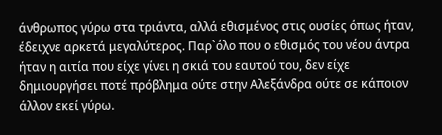άνθρωπος γύρω στα τριάντα, αλλά εθισμένος στις ουσίες όπως ήταν, έδειχνε αρκετά μεγαλύτερος. Παρ`όλο που ο εθισμός του νέου άντρα ήταν η αιτία που είχε γίνει η σκιά του εαυτού του, δεν είχε δημιουργήσει ποτέ πρόβλημα ούτε στην Αλεξάνδρα ούτε σε κάποιον άλλον εκεί γύρω.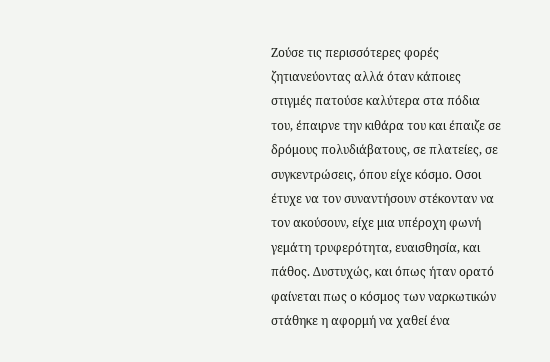Ζούσε τις περισσότερες φορές ζητιανεύοντας αλλά όταν κάποιες στιγμές πατούσε καλύτερα στα πόδια του, έπαιρνε την κιθάρα του και έπαιζε σε δρόμους πολυδιάβατους, σε πλατείες, σε συγκεντρώσεις, όπου είχε κόσμο. Οσοι έτυχε να τον συναντήσουν στέκονταν να τον ακούσουν, είχε μια υπέροχη φωνή γεμάτη τρυφερότητα, ευαισθησία, και πάθος. Δυστυχώς, και όπως ήταν ορατό φαίνεται πως ο κόσμος των ναρκωτικών στάθηκε η αφορμή να χαθεί ένα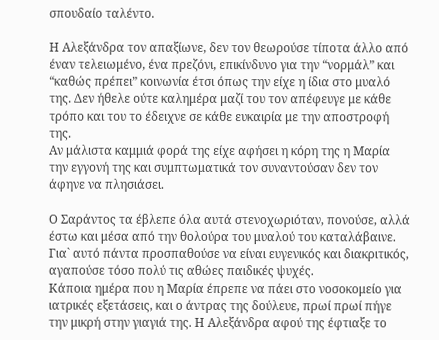σπουδαίο ταλέντο.

Η Αλεξάνδρα τον απαξίωνε, δεν τον θεωρούσε τίποτα άλλο από έναν τελειωμένο, ένα πρεζόνι, επικίνδυνο για την “νορμάλ” και “καθώς πρέπει” κοινωνία έτσι όπως την είχε η ίδια στο μυαλό της. Δεν ήθελε ούτε καλημέρα μαζί του τον απέφευγε με κάθε τρόπο και του το έδειχνε σε κάθε ευκαιρία με την αποστροφή της.
Αν μάλιστα καμμιά φορά της είχε αφήσει η κόρη της η Μαρία την εγγονή της και συμπτωματικά τον συναντούσαν δεν τον άφηνε να πλησιάσει.

Ο Σαράντος τα έβλεπε όλα αυτά στενοχωριόταν, πονούσε, αλλά έστω και μέσα από την θολούρα του μυαλού του καταλάβαινε. Για` αυτό πάντα προσπαθούσε να είναι ευγενικός και διακριτικός, αγαπούσε τόσο πολύ τις αθώες παιδικές ψυχές.
Κάποια ημέρα που η Μαρία έπρεπε να πάει στο νοσοκομείο για ιατρικές εξετάσεις, και ο άντρας της δούλευε, πρωί πρωί πήγε την μικρή στην γιαγιά της. Η Αλεξάνδρα αφού της έφτιαξε το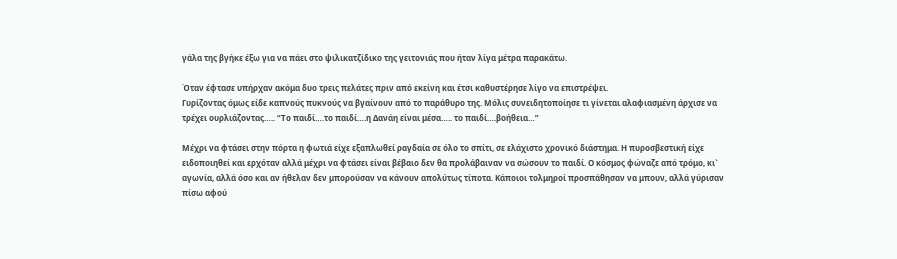γάλα της βγήκε έξω για να πάει στο ψιλικατζίδικο της γειτονιάς που ήταν λίγα μέτρα παρακάτω.

Όταν έφτασε υπήρχαν ακόμα δυο τρεις πελάτες πριν από εκείνη και έτσι καθυστέρησε λίγο να επιστρέψει.
Γυρίζοντας όμως είδε καπνούς πυκνούς να βγαίνουν από το παράθυρο της. Μόλις συνειδητοποίησε τι γίνεται αλαφιασμένη άρχισε να τρέχει ουρλιάζοντας….. “Το παιδί….το παιδί….η Δανάη είναι μέσα….. το παιδί….βοήθεια…”

Μέχρι να φτάσει στην πόρτα η φωτιά είχε εξαπλωθεί ραγδαία σε όλο το σπίτι, σε ελάχιστο χρονικό διάστημα. Η πυροσβεστική είχε ειδοποιηθεί και ερχόταν αλλά μέχρι να φτάσει είναι βέβαιο δεν θα προλάβαιναν να σώσουν το παιδί. Ο κόσμος φώναζε από τρόμο, κι` αγωνία, αλλά όσο και αν ήθελαν δεν μπορούσαν να κάνουν απολύτως τίποτα. Κάποιοι τολμηροί προσπάθησαν να μπουν, αλλά γύρισαν πίσω αφού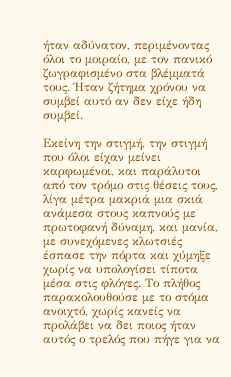ήταν αδύνατον, περιμένοντας όλοι το μοιραίο, με τον πανικό ζωγραφισμένο στα βλέμματά τους. Ήταν ζήτημα χρόνου να συμβεί αυτό αν δεν είχε ήδη συμβεί.

Εκείνη την στιγμή, την στιγμή που όλοι είχαν μείνει καρφωμένοι, και παράλυτοι από τον τρόμο στις θέσεις τους, λίγα μέτρα μακριά μια σκιά ανάμεσα στους καπνούς με πρωτοφανή δύναμη, και μανία, με συνεχόμενες κλωτσιές έσπασε την πόρτα και χύμηξε χωρίς να υπολογίσει τίποτα μέσα στις φλόγες. Το πλήθος παρακολουθούσε με το στόμα ανοιχτό, χωρίς κανείς να προλάβει να δει ποιος ήταν αυτός ο τρελός που πήγε για να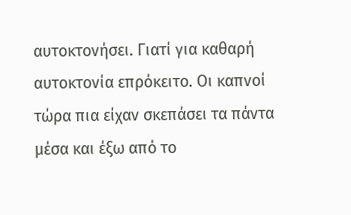αυτοκτονήσει. Γιατί για καθαρή αυτοκτονία επρόκειτο. Οι καπνοί τώρα πια είχαν σκεπάσει τα πάντα μέσα και έξω από το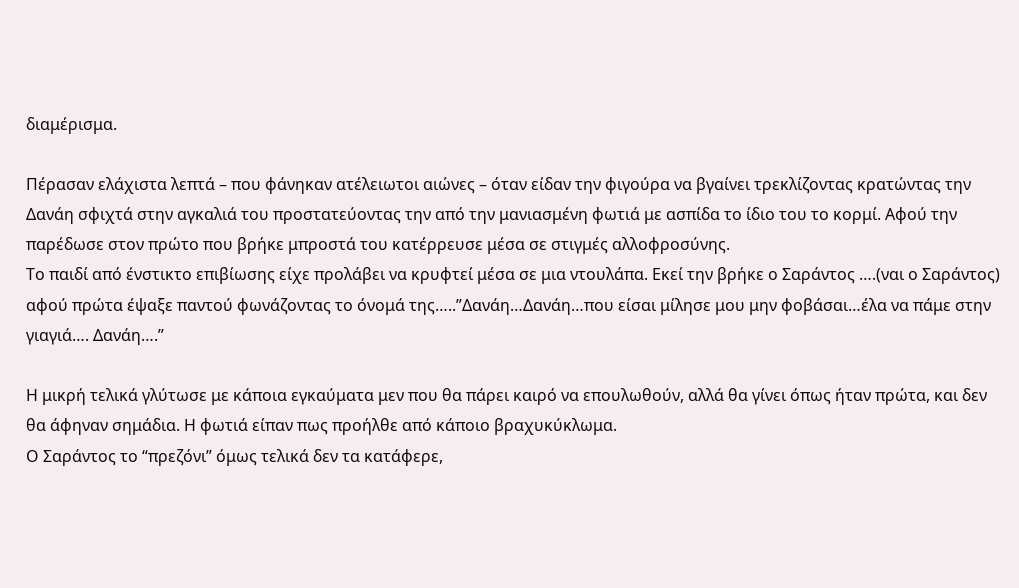διαμέρισμα.

Πέρασαν ελάχιστα λεπτά – που φάνηκαν ατέλειωτοι αιώνες – όταν είδαν την φιγούρα να βγαίνει τρεκλίζοντας κρατώντας την Δανάη σφιχτά στην αγκαλιά του προστατεύοντας την από την μανιασμένη φωτιά με ασπίδα το ίδιο του το κορμί. Αφού την παρέδωσε στον πρώτο που βρήκε μπροστά του κατέρρευσε μέσα σε στιγμές αλλοφροσύνης.
Το παιδί από ένστικτο επιβίωσης είχε προλάβει να κρυφτεί μέσα σε μια ντουλάπα. Εκεί την βρήκε ο Σαράντος ….(ναι ο Σαράντος) αφού πρώτα έψαξε παντού φωνάζοντας το όνομά της…..”Δανάη…Δανάη…που είσαι μίλησε μου μην φοβάσαι…έλα να πάμε στην γιαγιά…. Δανάη….”

Η μικρή τελικά γλύτωσε με κάποια εγκαύματα μεν που θα πάρει καιρό να επουλωθούν, αλλά θα γίνει όπως ήταν πρώτα, και δεν θα άφηναν σημάδια. Η φωτιά είπαν πως προήλθε από κάποιο βραχυκύκλωμα.
Ο Σαράντος το “πρεζόνι” όμως τελικά δεν τα κατάφερε,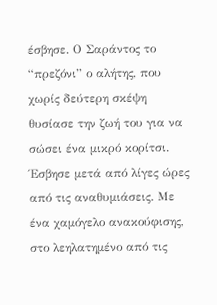έσβησε. Ο Σαράντος το “πρεζόνι” ο αλήτης, που χωρίς δεύτερη σκέψη θυσίασε την ζωή του για να σώσει ένα μικρό κορίτσι. Έσβησε μετά από λίγες ώρες από τις αναθυμιάσεις. Με ένα χαμόγελο ανακούφισης, στο λεηλατημένο από τις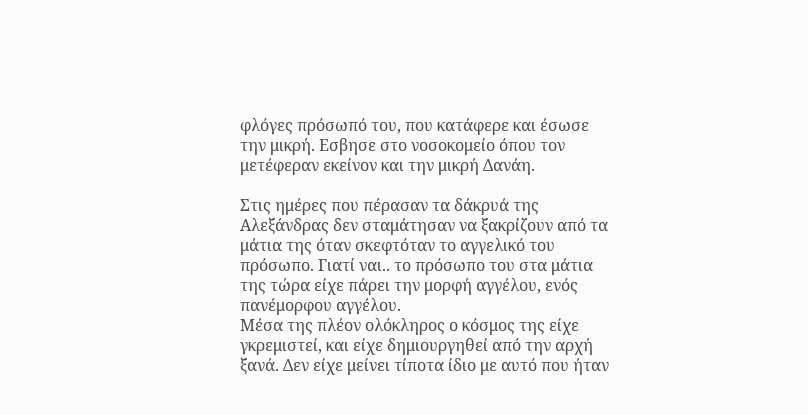φλόγες πρόσωπό του, που κατάφερε και έσωσε την μικρή. Εσβησε στο νοσοκομείο όπου τον μετέφεραν εκείνον και την μικρή Δανάη.

Στις ημέρες που πέρασαν τα δάκρυά της Αλεξάνδρας δεν σταμάτησαν να ξακρίζουν από τα μάτια της όταν σκεφτόταν το αγγελικό του πρόσωπο. Γιατί ναι.. το πρόσωπο του στα μάτια της τώρα είχε πάρει την μορφή αγγέλου, ενός πανέμορφου αγγέλου.
Μέσα της πλέον ολόκληρος ο κόσμος της είχε γκρεμιστεί, και είχε δημιουργηθεί από την αρχή ξανά. Δεν είχε μείνει τίποτα ίδιο με αυτό που ήταν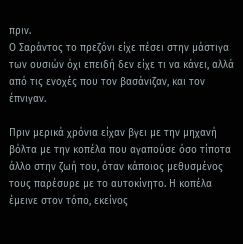πριν.
Ο Σαράντος το πρεζόνι είχε πέσει στην μάστιγα των ουσιών όχι επειδή δεν είχε τι να κάνει, αλλά από τις ενοχές που τον βασάνιζαν, και τον έπνιγαν.

Πριν μερικά χρόνια είχαν βγει με την μηχανή βόλτα με την κοπέλα που αγαπούσε όσο τίποτα άλλο στην ζωή του, όταν κάποιος μεθυσμένος τους παρέσυρε με το αυτοκίνητο. Η κοπέλα έμεινε στον τόπο, εκείνος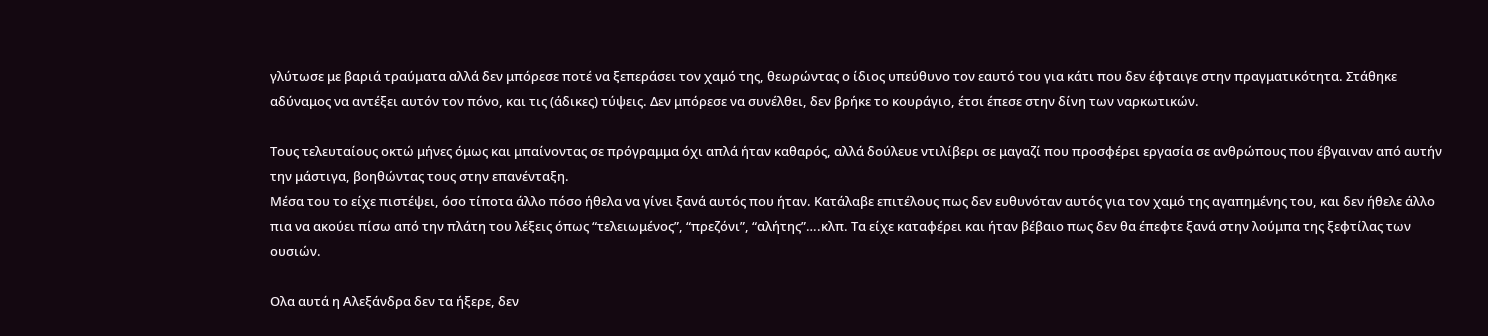γλύτωσε με βαριά τραύματα αλλά δεν μπόρεσε ποτέ να ξεπεράσει τον χαμό της, θεωρώντας ο ίδιος υπεύθυνο τον εαυτό του για κάτι που δεν έφταιγε στην πραγματικότητα. Στάθηκε αδύναμος να αντέξει αυτόν τον πόνο, και τις (άδικες) τύψεις. Δεν μπόρεσε να συνέλθει, δεν βρήκε το κουράγιο, έτσι έπεσε στην δίνη των ναρκωτικών.

Τους τελευταίους οκτώ μήνες όμως και μπαίνοντας σε πρόγραμμα όχι απλά ήταν καθαρός, αλλά δούλευε ντιλίβερι σε μαγαζί που προσφέρει εργασία σε ανθρώπους που έβγαιναν από αυτήν την μάστιγα, βοηθώντας τους στην επανένταξη.
Μέσα του το είχε πιστέψει, όσο τίποτα άλλο πόσο ήθελα να γίνει ξανά αυτός που ήταν. Κατάλαβε επιτέλους πως δεν ευθυνόταν αυτός για τον χαμό της αγαπημένης του, και δεν ήθελε άλλο πια να ακούει πίσω από την πλάτη του λέξεις όπως “τελειωμένος”, “πρεζόνι”, “αλήτης”….κλπ. Τα είχε καταφέρει και ήταν βέβαιο πως δεν θα έπεφτε ξανά στην λούμπα της ξεφτίλας των ουσιών.

Ολα αυτά η Αλεξάνδρα δεν τα ήξερε, δεν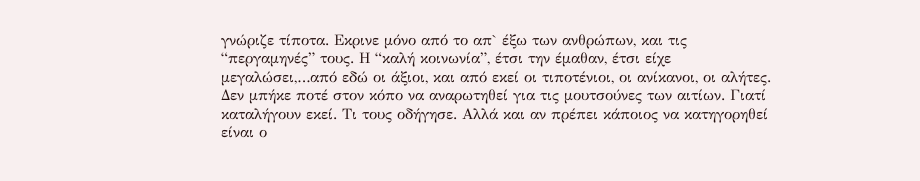γνώριζε τίποτα. Εκρινε μόνο από το απ` έξω των ανθρώπων, και τις “περγαμηνές” τους. Η “καλή κοινωνία”, έτσι την έμαθαν, έτσι είχε μεγαλώσει,…από εδώ οι άξιοι, και από εκεί οι τιποτένιοι, οι ανίκανοι, οι αλήτες. Δεν μπήκε ποτέ στον κόπο να αναρωτηθεί για τις μουτσούνες των αιτίων. Γιατί καταλήγουν εκεί. Τι τους οδήγησε. Αλλά και αν πρέπει κάποιος να κατηγορηθεί είναι ο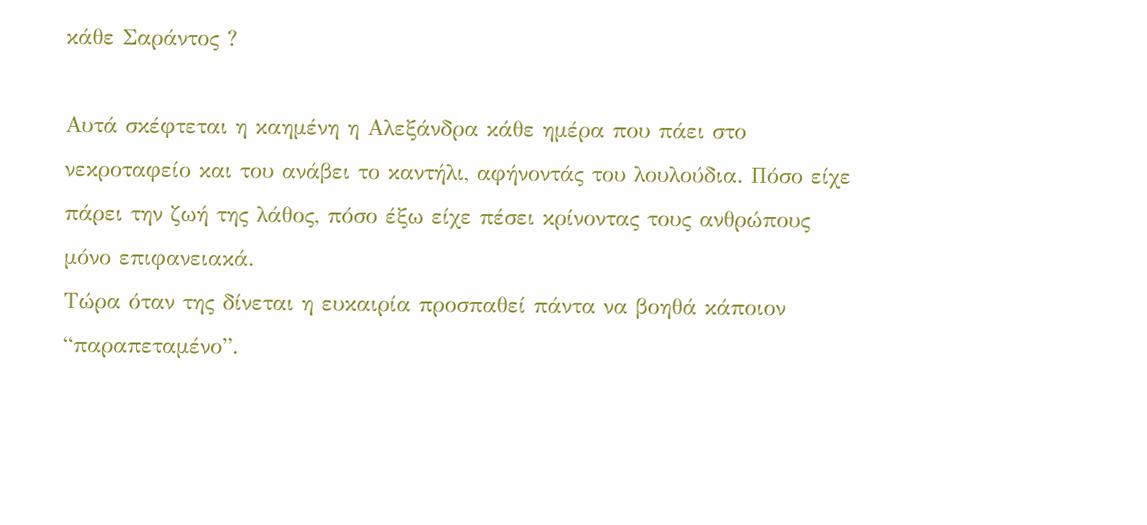κάθε Σαράντος ?

Αυτά σκέφτεται η καημένη η Αλεξάνδρα κάθε ημέρα που πάει στο νεκροταφείο και του ανάβει το καντήλι, αφήνοντάς του λουλούδια. Πόσο είχε πάρει την ζωή της λάθος, πόσο έξω είχε πέσει κρίνοντας τους ανθρώπους μόνο επιφανειακά.
Τώρα όταν της δίνεται η ευκαιρία προσπαθεί πάντα να βοηθά κάποιον “παραπεταμένο”.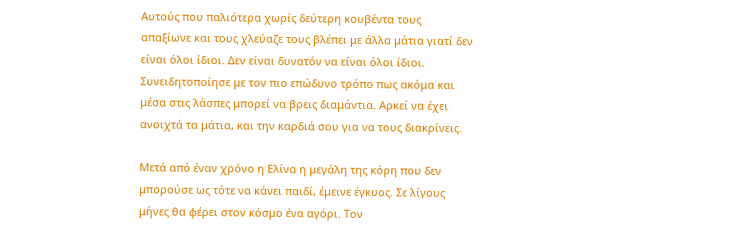Αυτούς που παλιότερα χωρίς δεύτερη κουβέντα τους απαξίωνε και τους χλεύαζε τους βλέπει με άλλα μάτια γιατί δεν είναι όλοι ίδιοι. Δεν είναι δυνατόν να είναι όλοι ίδιοι. Συνειδητοποίησε με τον πιο επώδυνο τρόπο πως ακόμα και μέσα στις λάσπες μπορεί να βρεις διαμάντια. Αρκεί να έχει ανοιχτά τα μάτια, και την καρδιά σου για να τους διακρίνεις.

Μετά από έναν χρόνο η Ελίνα η μεγάλη της κόρη που δεν μπορούσε ως τότε να κάνει παιδί, έμεινε έγκυος. Σε λίγους μήνες θα φέρει στον κόσμο ένα αγόρι. Τον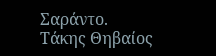Σαράντο.
Τάκης Θηβαίος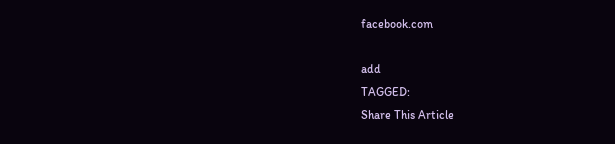facebook.com

add
TAGGED:
Share This Article